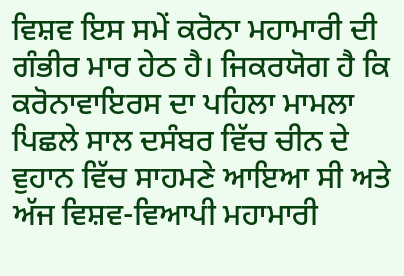ਵਿਸ਼ਵ ਇਸ ਸਮੇਂ ਕਰੋਨਾ ਮਹਾਮਾਰੀ ਦੀ ਗੰਭੀਰ ਮਾਰ ਹੇਠ ਹੈ। ਜਿਕਰਯੋਗ ਹੈ ਕਿ ਕਰੋਨਾਵਾਇਰਸ ਦਾ ਪਹਿਲਾ ਮਾਮਲਾ ਪਿਛਲੇ ਸਾਲ ਦਸੰਬਰ ਵਿੱਚ ਚੀਨ ਦੇ ਵੁਹਾਨ ਵਿੱਚ ਸਾਹਮਣੇ ਆਇਆ ਸੀ ਅਤੇ ਅੱਜ ਵਿਸ਼ਵ-ਵਿਆਪੀ ਮਹਾਮਾਰੀ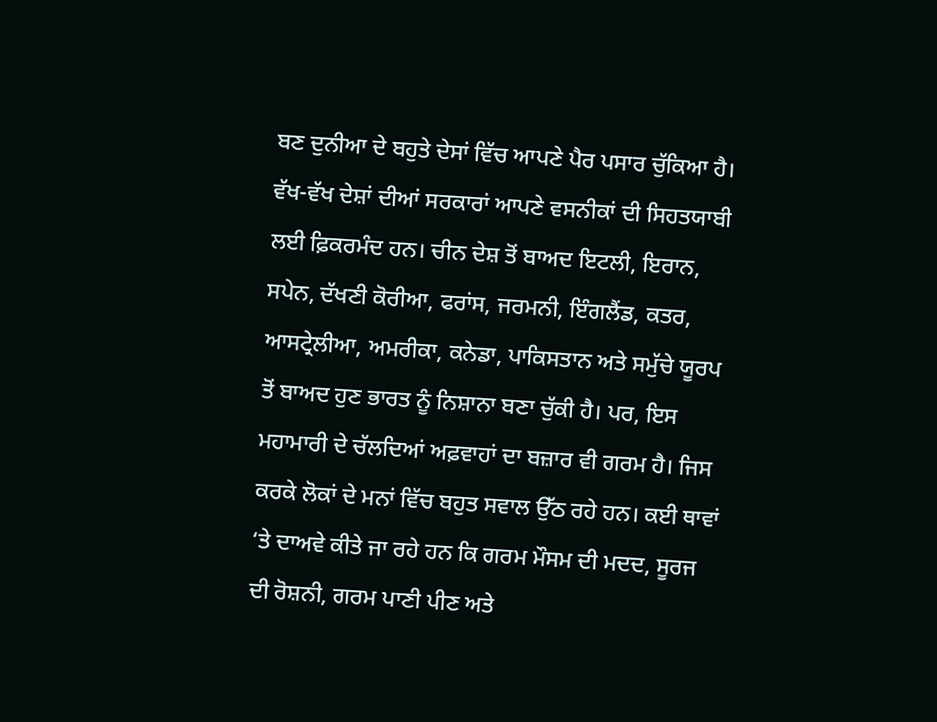ਬਣ ਦੁਨੀਆ ਦੇ ਬਹੁਤੇ ਦੇਸਾਂ ਵਿੱਚ ਆਪਣੇ ਪੈਰ ਪਸਾਰ ਚੁੱਕਿਆ ਹੈ। ਵੱਖ-ਵੱਖ ਦੇਸ਼ਾਂ ਦੀਆਂ ਸਰਕਾਰਾਂ ਆਪਣੇ ਵਸਨੀਕਾਂ ਦੀ ਸਿਹਤਯਾਬੀ ਲਈ ਫ਼ਿਕਰਮੰਦ ਹਨ। ਚੀਨ ਦੇਸ਼ ਤੋਂ ਬਾਅਦ ਇਟਲੀ, ਇਰਾਨ, ਸਪੇਨ, ਦੱਖਣੀ ਕੋਰੀਆ, ਫਰਾਂਸ, ਜਰਮਨੀ, ਇੰਗਲੈਂਡ, ਕਤਰ, ਆਸਟ੍ਰੇਲੀਆ, ਅਮਰੀਕਾ, ਕਨੇਡਾ, ਪਾਕਿਸਤਾਨ ਅਤੇ ਸਮੁੱਚੇ ਯੂਰਪ ਤੋਂ ਬਾਅਦ ਹੁਣ ਭਾਰਤ ਨੂੰ ਨਿਸ਼ਾਨਾ ਬਣਾ ਚੁੱਕੀ ਹੈ। ਪਰ, ਇਸ ਮਹਾਮਾਰੀ ਦੇ ਚੱਲਦਿਆਂ ਅਫ਼ਵਾਹਾਂ ਦਾ ਬਜ਼ਾਰ ਵੀ ਗਰਮ ਹੈ। ਜਿਸ ਕਰਕੇ ਲੋਕਾਂ ਦੇ ਮਨਾਂ ਵਿੱਚ ਬਹੁਤ ਸਵਾਲ ਉੱਠ ਰਹੇ ਹਨ। ਕਈ ਥਾਵਾਂ ‘ਤੇ ਦਾਅਵੇ ਕੀਤੇ ਜਾ ਰਹੇ ਹਨ ਕਿ ਗਰਮ ਮੌਸਮ ਦੀ ਮਦਦ, ਸੂਰਜ ਦੀ ਰੋਸ਼ਨੀ, ਗਰਮ ਪਾਣੀ ਪੀਣ ਅਤੇ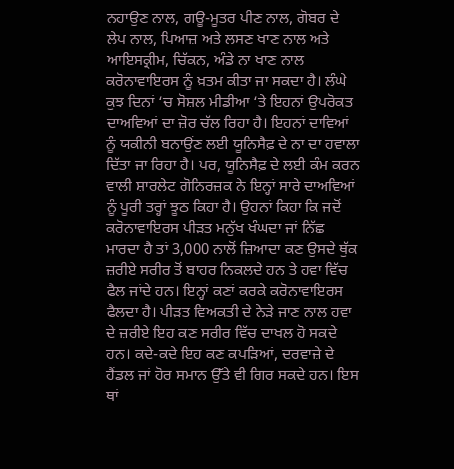ਨਹਾਉਣ ਨਾਲ, ਗਊ-ਮੂਤਰ ਪੀਣ ਨਾਲ, ਗੋਬਰ ਦੇ ਲੇਪ ਨਾਲ, ਪਿਆਜ਼ ਅਤੇ ਲਸਣ ਖਾਣ ਨਾਲ ਅਤੇ ਆਇਸਕ੍ਰੀਮ, ਚਿੱਕਨ, ਅੰਡੇ ਨਾ ਖਾਣ ਨਾਲ ਕਰੋਨਾਵਾਇਰਸ ਨੂੰ ਖ਼ਤਮ ਕੀਤਾ ਜਾ ਸਕਦਾ ਹੈ। ਲੰਘੇ ਕੁਝ ਦਿਨਾਂ ‘ਚ ਸੋਸ਼ਲ ਮੀਡੀਆ ‘ਤੇ ਇਹਨਾਂ ਉਪਰੋਕਤ ਦਾਅਵਿਆਂ ਦਾ ਜ਼ੋਰ ਚੱਲ ਰਿਹਾ ਹੈ। ਇਹਨਾਂ ਦਾਵਿਆਂ ਨੂੰ ਯਕੀਨੀ ਬਨਾਉਂਣ ਲਈ ਯੂਨਿਸੈਫ਼ ਦੇ ਨਾ ਦਾ ਹਵਾਲਾ ਦਿੱਤਾ ਜਾ ਰਿਹਾ ਹੈ। ਪਰ, ਯੂਨਿਸੈਫ਼ ਦੇ ਲਈ ਕੰਮ ਕਰਨ ਵਾਲੀ ਸ਼ਾਰਲੇਟ ਗੋਨਿਰਜ਼ਕ ਨੇ ਇਨ੍ਹਾਂ ਸਾਰੇ ਦਾਅਵਿਆਂ ਨੂੰ ਪੂਰੀ ਤਰ੍ਹਾਂ ਝੂਠ ਕਿਹਾ ਹੈ। ਉਹਨਾਂ ਕਿਹਾ ਕਿ ਜਦੋਂ ਕਰੋਨਾਵਾਇਰਸ ਪੀੜਤ ਮਨੁੱਖ ਖੰਘਦਾ ਜਾਂ ਨਿੱਛ ਮਾਰਦਾ ਹੈ ਤਾਂ 3,000 ਨਾਲੋਂ ਜ਼ਿਆਦਾ ਕਣ ਉਸਦੇ ਥੁੱਕ ਜ਼ਰੀਏ ਸਰੀਰ ਤੋਂ ਬਾਹਰ ਨਿਕਲਦੇ ਹਨ ਤੇ ਹਵਾ ਵਿੱਚ ਫੈਲ ਜਾਂਦੇ ਹਨ। ਇਨ੍ਹਾਂ ਕਣਾਂ ਕਰਕੇ ਕਰੋਨਾਵਾਇਰਸ ਫੈਲਦਾ ਹੈ। ਪੀੜਤ ਵਿਅਕਤੀ ਦੇ ਨੇੜੇ ਜਾਣ ਨਾਲ ਹਵਾ ਦੇ ਜ਼ਰੀਏ ਇਹ ਕਣ ਸਰੀਰ ਵਿੱਚ ਦਾਖਲ ਹੋ ਸਕਦੇ ਹਨ। ਕਦੇ-ਕਦੇ ਇਹ ਕਣ ਕਪੜਿਆਂ, ਦਰਵਾਜ਼ੇ ਦੇ ਹੈਂਡਲ ਜਾਂ ਹੋਰ ਸਮਾਨ ਉੱਤੇ ਵੀ ਗਿਰ ਸਕਦੇ ਹਨ। ਇਸ ਥਾਂ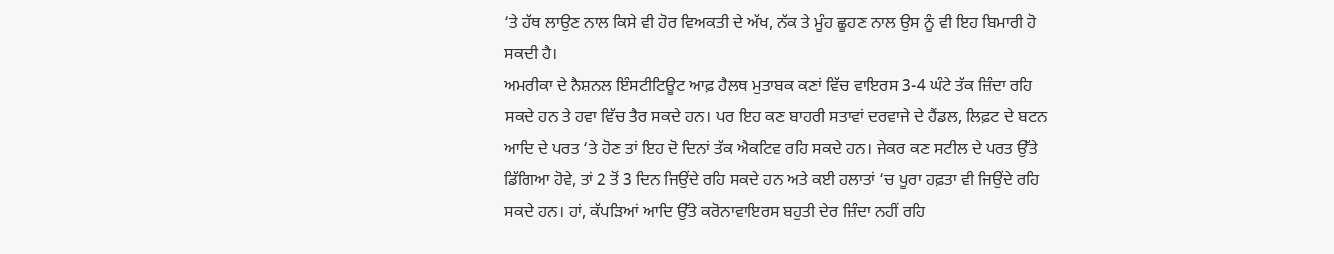‘ਤੇ ਹੱਥ ਲਾਉਣ ਨਾਲ ਕਿਸੇ ਵੀ ਹੋਰ ਵਿਅਕਤੀ ਦੇ ਅੱਖ, ਨੱਕ ਤੇ ਮੂੰਹ ਛੂਹਣ ਨਾਲ ਉਸ ਨੂੰ ਵੀ ਇਹ ਬਿਮਾਰੀ ਹੋ ਸਕਦੀ ਹੈ।
ਅਮਰੀਕਾ ਦੇ ਨੈਸ਼ਨਲ ਇੰਸਟੀਟਿਊਟ ਆਫ਼ ਹੈਲਥ ਮੁਤਾਬਕ ਕਣਾਂ ਵਿੱਚ ਵਾਇਰਸ 3-4 ਘੰਟੇ ਤੱਕ ਜ਼ਿੰਦਾ ਰਹਿ ਸਕਦੇ ਹਨ ਤੇ ਹਵਾ ਵਿੱਚ ਤੈਰ ਸਕਦੇ ਹਨ। ਪਰ ਇਹ ਕਣ ਬਾਹਰੀ ਸਤਾਵਾਂ ਦਰਵਾਜੇ ਦੇ ਹੈਂਡਲ, ਲਿਫ਼ਟ ਦੇ ਬਟਨ ਆਦਿ ਦੇ ਪਰਤ ‘ਤੇ ਹੋਣ ਤਾਂ ਇਹ ਦੋ ਦਿਨਾਂ ਤੱਕ ਐਕਟਿਵ ਰਹਿ ਸਕਦੇ ਹਨ। ਜੇਕਰ ਕਣ ਸਟੀਲ ਦੇ ਪਰਤ ਉੱਤੇ ਡਿੱਗਿਆ ਹੋਵੇ, ਤਾਂ 2 ਤੋਂ 3 ਦਿਨ ਜਿਉਂਦੇ ਰਹਿ ਸਕਦੇ ਹਨ ਅਤੇ ਕਈ ਹਲਾਤਾਂ ‘ਚ ਪੂਰਾ ਹਫ਼ਤਾ ਵੀ ਜਿਉਂਦੇ ਰਹਿ ਸਕਦੇ ਹਨ। ਹਾਂ, ਕੱਪੜਿਆਂ ਆਦਿ ਉੱਤੇ ਕਰੋਨਾਵਾਇਰਸ ਬਹੁਤੀ ਦੇਰ ਜ਼ਿੰਦਾ ਨਹੀਂ ਰਹਿ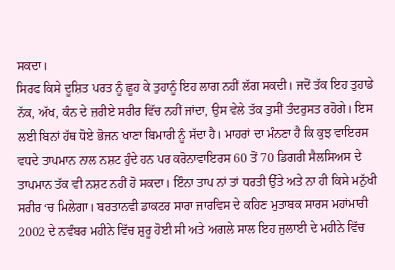ਸਕਦਾ।
ਸਿਰਫ ਕਿਸੇ ਦੂਸ਼ਿਤ ਪਰਤ ਨੂੰ ਛੂਹ ਕੇ ਤੁਹਾਨੂੰ ਇਹ ਲਾਗ ਨਹੀਂ ਲੱਗ ਸਕਦੀ। ਜਦੋਂ ਤੱਕ ਇਹ ਤੁਹਾਡੇ ਨੱਕ, ਅੱਖ, ਕੰਨ ਦੇ ਜ਼ਰੀਏ ਸਰੀਰ ਵਿੱਚ ਨਹੀਂ ਜਾਂਦਾ, ਉਸ ਵੇਲੇ ਤੱਕ ਤੁਸੀਂ ਤੰਦਰੁਸਤ ਰਹੋਗੇ। ਇਸ ਲਈ ਬਿਨਾਂ ਹੱਥ ਧੋਏ ਭੋਜਨ ਖਾਣਾ ਬਿਮਾਰੀ ਨੂੰ ਸੱਦਾ ਹੈ। ਮਾਹਰਾਂ ਦਾ ਮੰਨਣਾ ਹੈ ਕਿ ਕੁਝ ਵਾਇਰਸ ਵਧਦੇ ਤਾਪਮਾਨ ਨਾਲ ਨਸ਼ਟ ਹੁੰਦੇ ਹਨ ਪਰ ਕਰੋਨਾਵਾਇਰਸ 60 ਤੋਂ 70 ਡਿਗਰੀ ਸੈਲਸਿਅਸ ਦੇ ਤਾਪਮਾਨ ਤੱਕ ਵੀ ਨਸ਼ਟ ਨਹੀਂ ਹੋ ਸਕਦਾ। ਇੰਨਾ ਤਾਪ ਨਾਂ ਤਾਂ ਧਰਤੀ ਉੱਤੇ ਅਤੇ ਨਾ ਹੀ ਕਿਸੇ ਮਨੁੱਖੀ ਸਰੀਰ ‘ਚ ਮਿਲੇਗਾ। ਬਰਤਾਨਵੀ ਡਾਕਟਰ ਸਾਰਾ ਜਾਰਵਿਸ ਦੇ ਕਹਿਣ ਮੁਤਾਬਕ ਸਾਰਸ ਮਹਾਂਮਾਰੀ 2002 ਦੇ ਨਵੰਬਰ ਮਹੀਨੇ ਵਿੱਚ ਸ਼ੁਰੂ ਹੋਈ ਸੀ ਅਤੇ ਅਗਲੇ ਸਾਲ ਇਹ ਜੁਲਾਈ ਦੇ ਮਹੀਨੇ ਵਿੱਚ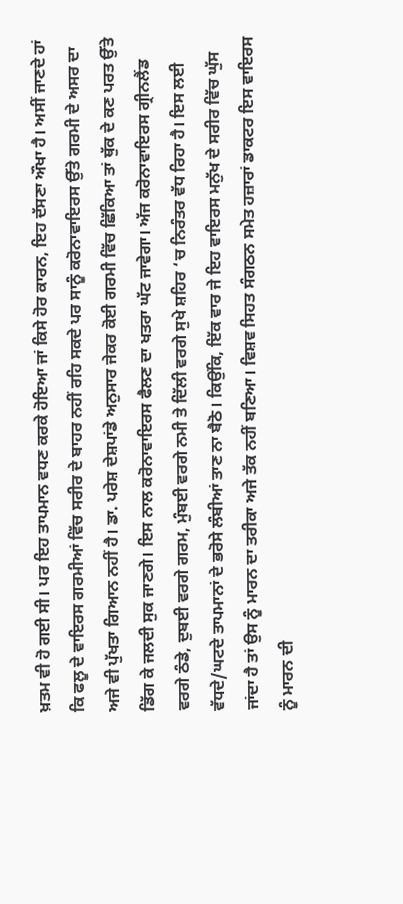ਖ਼ਤਮ ਵੀ ਹੋ ਗਈ ਸੀ। ਪਰ ਇਹ ਤਾਪਮਾਨ ਵਧਣ ਕਰਕੇ ਹੋਇਆ ਜਾਂ ਕਿਸੇ ਹੋਰ ਕਾਰਨ, ਇਹ ਦੱਸਣਾ ਔਖਾ ਹੈ। ਅਸੀਂ ਜਾਣਦੇ ਹਾਂ ਕਿ ਫਲੂ ਦੇ ਵਾਇਰਸ ਗਰਮੀਆਂ ਵਿੱਚ ਸਰੀਰ ਦੇ ਬਾਹਰ ਨਹੀਂ ਰਹਿ ਸਕਦੇ ਪਰ ਸਾਨੂੰ ਕਰੋਨਾਵਾਇਰਸ ਉੱਤੇ ਗਰਮੀ ਦੇ ਅਸਰ ਦਾ ਅਜੇ ਵੀ ਪੁੱਖਤਾ ਗਿਆਨ ਨਹੀਂ ਹੈ। ਡਾ. ਪਰੇਸ਼ ਦੇਸ਼ਪਾਂਡੇ ਅਨੁਸਾਰ ਜੇਕਰ ਕੋਈ ਗਰਮੀ ਵਿੱਚ ਛਿੱਕਿਆ ਤਾਂ ਥੁੱਕ ਦੇ ਕਣ ਪਰਤ ਉੱਤੇ ਡਿੱਗ ਕੇ ਜਲਦੀ ਸੁਕ ਜਾਣਗੇ। ਇਸ ਨਾਲ ਕਰੋਨਾਵਾਇਰਸ ਫੈਲਣ ਦਾ ਖਤਰਾ ਘੱਟ ਜਾਵੇਗਾ। ਅੱਜ ਕਰੋਨਾਵਾਇਰਸ ਗ੍ਰੀਨਲੈਂਡ ਵਰਗੇ ਠੰਡੇ, ਦੁਬਈ ਵਰਗੇ ਗਰਮ, ਮੁੰਬਈ ਵਰਗੇ ਨਮੀ ਤੇ ਦਿੱਲੀ ਵਰਗੇ ਸੁਖੇ ਸ਼ਹਿਰ ‘ਚ ਨਿਰੰਤਰ ਵੱਧ ਰਿਹਾ ਹੈ। ਇਸ ਲਈ ਵੱਧਦੇ/ਘਟਦੇ ਤਾਪਮਾਨਾਂ ਦੇ ਭਰੋਸੇ ਲੰਬੀਆਂ ਤਾਣ ਨਾ ਬੈਠੋ। ਕਿਉਂਕਿ, ਇੱਕ ਵਾਰ ਜੇ ਇਹ ਵਾਇਰਸ ਮਨੁੱਖ ਦੇ ਸਰੀਰ ਵਿੱਚ ਘੁੱਸ ਜਾਂਦਾ ਹੈ ਤਾਂ ਉਸ ਨੂੰ ਮਾਰਨ ਦਾ ਤਰੀਕਾ ਅਜੇ ਤੱਕ ਨਹੀਂ ਬਣਿਆ। ਵਿਸ਼ਵ ਸਿਹਤ ਸੰਗਠਨ ਸਮੇਤ ਹਜ਼ਾਰਾਂ ਡਾਕਟਰ ਇਸ ਵਾਇਰਸ ਨੂੰ ਮਾਰਨ ਦੀ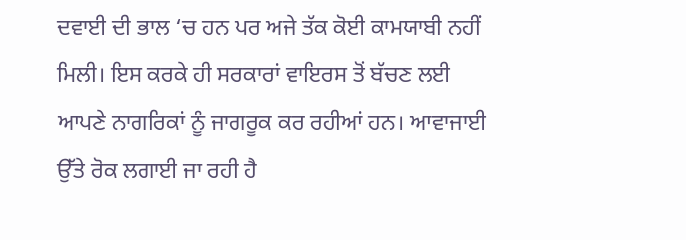ਦਵਾਈ ਦੀ ਭਾਲ ‘ਚ ਹਨ ਪਰ ਅਜੇ ਤੱਕ ਕੋਈ ਕਾਮਯਾਬੀ ਨਹੀਂ ਮਿਲੀ। ਇਸ ਕਰਕੇ ਹੀ ਸਰਕਾਰਾਂ ਵਾਇਰਸ ਤੋਂ ਬੱਚਣ ਲਈ ਆਪਣੇ ਨਾਗਰਿਕਾਂ ਨੂੰ ਜਾਗਰੂਕ ਕਰ ਰਹੀਆਂ ਹਨ। ਆਵਾਜਾਈ ਉੱਤੇ ਰੋਕ ਲਗਾਈ ਜਾ ਰਹੀ ਹੈ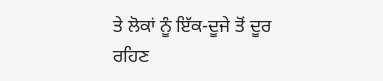ਤੇ ਲੋਕਾਂ ਨੂੰ ਇੱਕ-ਦੂਜੇ ਤੋਂ ਦੂਰ ਰਹਿਣ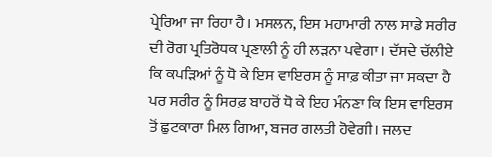ਪ੍ਰੇਰਿਆ ਜਾ ਰਿਹਾ ਹੈ। ਮਸਲਨ, ਇਸ ਮਹਾਮਾਰੀ ਨਾਲ ਸਾਡੇ ਸਰੀਰ ਦੀ ਰੋਗ ਪ੍ਰਤਿਰੋਧਕ ਪ੍ਰਣਾਲੀ ਨੂੰ ਹੀ ਲੜਨਾ ਪਵੇਗਾ। ਦੱਸਦੇ ਚੱਲੀਏ ਕਿ ਕਪੜਿਆਂ ਨੂੰ ਧੋ ਕੇ ਇਸ ਵਾਇਰਸ ਨੂੰ ਸਾਫ਼ ਕੀਤਾ ਜਾ ਸਕਦਾ ਹੈ ਪਰ ਸਰੀਰ ਨੂੰ ਸਿਰਫ਼ ਬਾਹਰੋਂ ਧੋ ਕੇ ਇਹ ਮੰਨਣਾ ਕਿ ਇਸ ਵਾਇਰਸ ਤੋਂ ਛੁਟਕਾਰਾ ਮਿਲ ਗਿਆ, ਬਜਰ ਗਲਤੀ ਹੋਵੇਗੀ। ਜਲਦ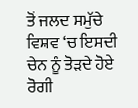ਤੋਂ ਜਲਦ ਸਮੁੱਚੇ ਵਿਸ਼ਵ ‘ਚ ਇਸਦੀ ਚੇਨ ਨੂੰ ਤੋੜਦੇ ਹੋਏ ਰੋਗੀ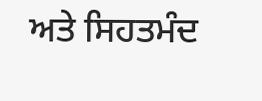ਅਤੇ ਸਿਹਤਮੰਦ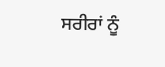ਸਰੀਰਾਂ ਨੂੰ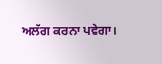ਅਲੱਗ ਕਰਨਾ ਪਵੇਗਾ।